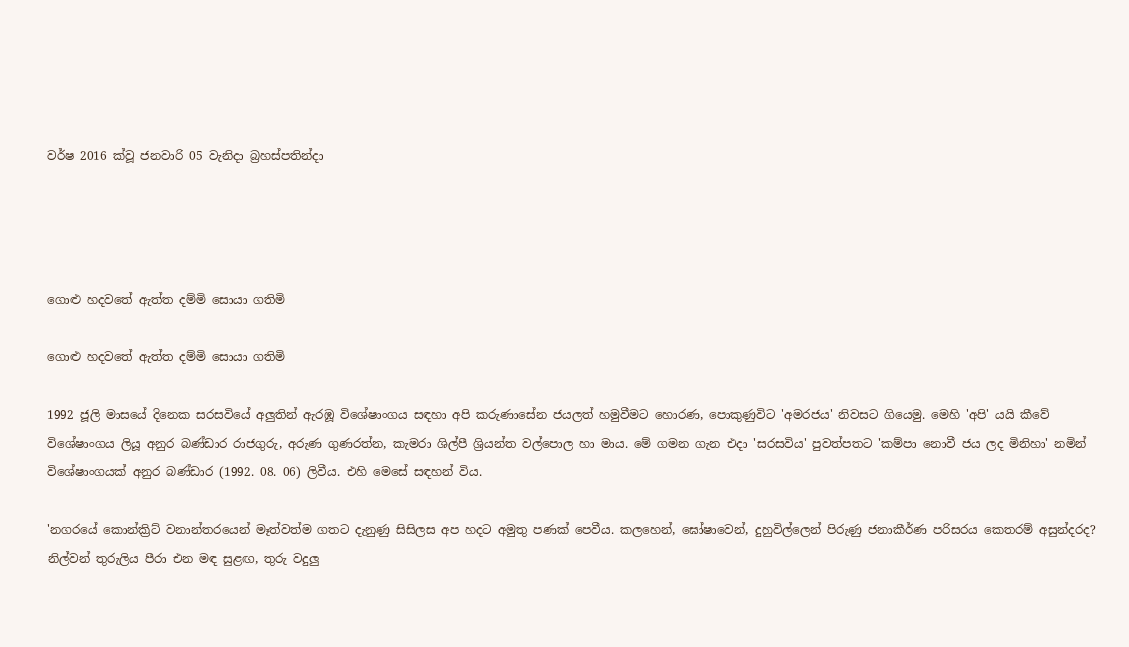වර්ෂ 2016 ක්වූ ජනවාරි 05 වැනිදා බ්‍රහස්පතින්දා




ගොළු හදවතේ ඇත්ත දම්මි සොයා ගතිමි

ගොළු හදවතේ ඇත්ත දම්මි සොයා ගතිමි

1992 ජූලි මාසයේ දිනෙක සරසවියේ අලුතින් ඇරඹූ විශේෂාංගය සඳහා අපි කරුණාසේන ජයලත් හමුවීමට හොරණ, පොකුණුවිට 'අමරජය' නිවසට ගියෙමු. මෙහි 'අපි' යයි කීවේ විශේෂාංගය ලියූ අනුර බණ්ඩාර රාජගුරු, අරුණ ගුණරත්න, කැමරා ශිල්පී ශ්‍රියන්ත වල්පොල හා මාය. මේ ගමන ගැන එදා 'සරසවිය' පුවත්පතට 'කම්පා නොවී ජය ලද මිනිහා' නමින් විශේෂාංගයක් අනුර බණ්ඩාර (1992. 08. 06) ලිවීය. එහි මෙසේ සඳහන් විය.

'නගරයේ කොන්ක්‍රිට් වනාන්තරයෙන් මෑත්වත්ම ගතට දැනුණු සිසිලස අප හදට අමුතු පණක් පෙවීය. කලහෙන්, ඝෝෂාවෙන්, දුහුවිල්ලෙන් පිරුණු ජනාකීර්ණ පරිසරය කෙතරම් අසුන්දරද? නිල්වන් තුරුලිය පීරා එන මඳ සුළඟ, තුරු වදුලු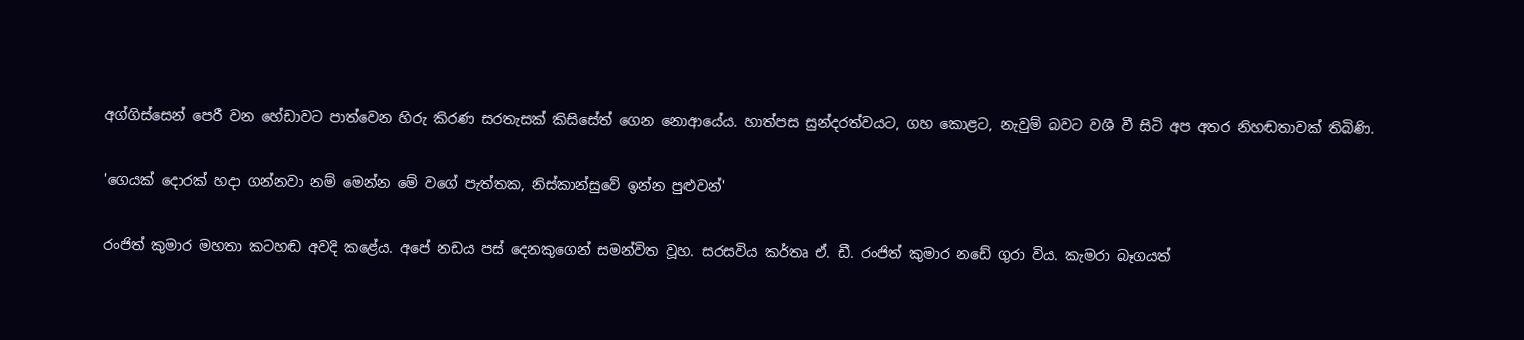අග්ගිස්සෙන් පෙරී වන හේඩාවට පාත්වෙන හිරු කිරණ සරතැසක් කිසිසේත් ගෙන නොආයේය. හාත්පස සුන්දරත්වයට, ගහ කොළට, නැවුම් බවට වශී වී සිටි අප අතර නිහඬතාවක් තිබිණි.

'ගෙයක් දොරක් හදා ගන්නවා නම් මෙන්න මේ වගේ පැත්තක, නිස්කාන්සුවේ ඉන්න පුළුවන්'

රංජිත් කුමාර මහතා කටහඬ අවදි කළේය. අපේ නඩය පස් දෙනකුගෙන් සමන්විත වූහ. සරසවිය කර්තෘ ඒ. ඩී. රංජිත් කුමාර නඩේ ගුරා විය. කැමරා බෑගයත්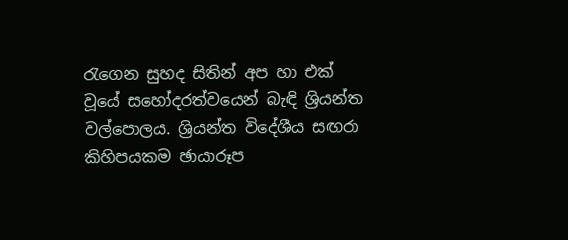රැගෙන සුහද සිතින් අප හා එක් වූයේ සහෝදරත්වයෙන් බැඳි ශ්‍රියන්ත වල්පොලය. ශ්‍රියන්ත විදේශීය සඟරා කිහිපයකම ඡායාරූප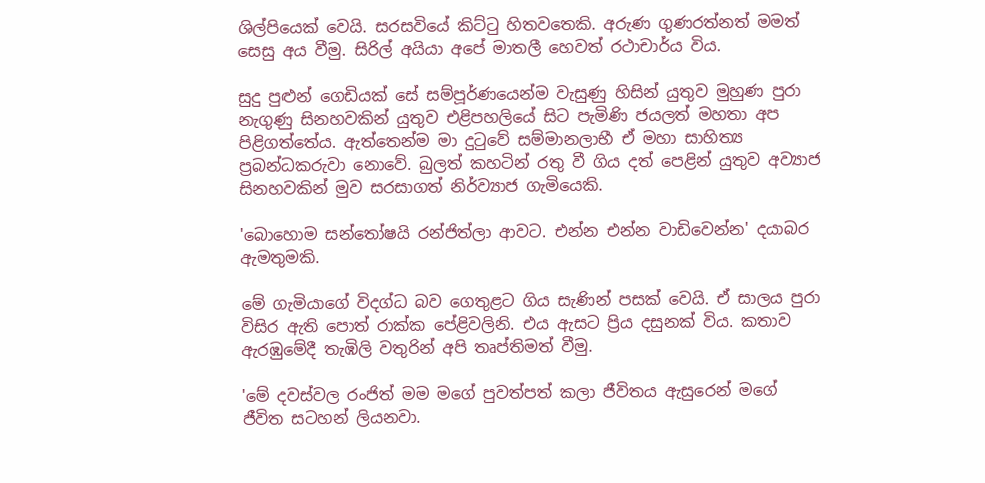ශිල්පියෙක් වෙයි. සරසවියේ කිට්ටු හිතවතෙකි. අරුණ ගුණරත්නත් මමත් සෙසු අය වීමු. සිරිල් අයියා අපේ මාතලී හෙවත් රථාචාර්ය විය.

සුදු පුළුන් ගෙඩියක් සේ සම්පූර්ණයෙන්ම වැසුණු හිසින් යුතුව මුහුණ පුරා නැගුණු සිනහවකින් යුතුව එළිපහලියේ සිට පැමිණි ජයලත් මහතා අප පිළිගත්තේය. ඇත්තෙන්ම මා දුටුවේ සම්මානලාභී ඒ මහා සාහිත්‍ය ප්‍රබන්ධකරුවා නොවේ. බුලත් කහටින් රතු වී ගිය දත් පෙළින් යුතුව අව්‍යාජ සිනහවකින් මුව සරසාගත් නිර්ව්‍යාජ ගැමියෙකි.

'බොහොම සන්තෝෂයි රන්ජිත්ලා ආවට. එන්න එන්න වාඩිවෙන්න' දයාබර ඇමතුමකි.

මේ ගැමියාගේ විදග්ධ බව ගෙතුළට ගිය සැණින් පසක් වෙයි. ඒ සාලය පුරා විසිර ඇති පොත් රාක්ක පේළිවලිනි. එය ඇසට ප්‍රිය දසුනක් විය. කතාව ඇරඹුමේදී තැඹිලි වතුරින් අපි තෘප්තිමත් වීමු.

'මේ දවස්වල රංජිත් මම මගේ පුවත්පත් කලා ජීවිතය ඇසුරෙන් මගේ ජීවිත සටහන් ලියනවා.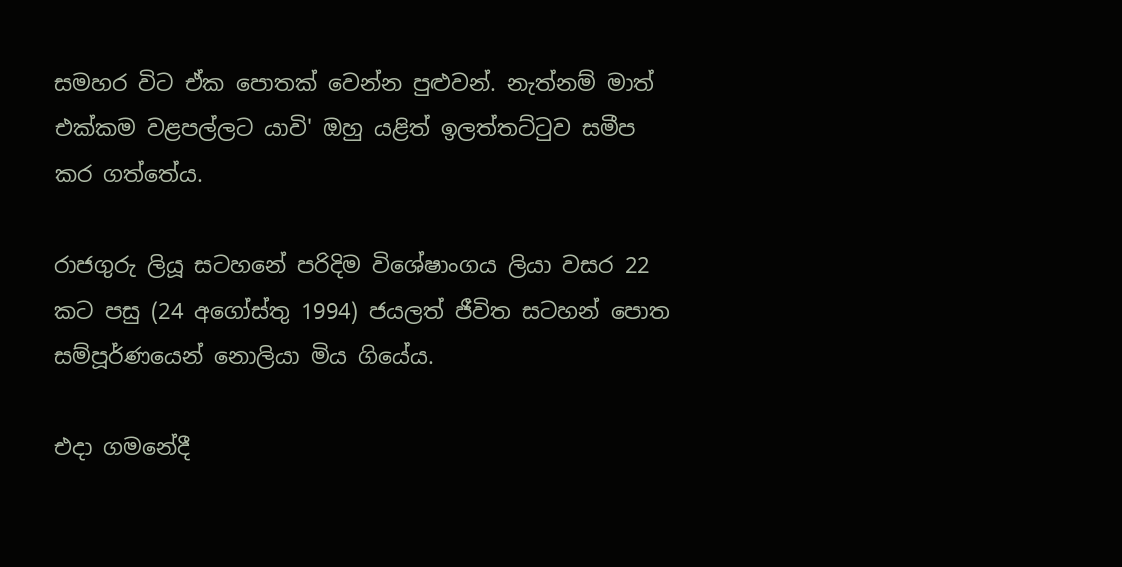සමහර විට ඒක පොතක් වෙන්න පුළුවන්. නැත්නම් මාත් එක්කම වළපල්ලට යාවි' ඔහු යළිත් ඉලත්තට්ටුව සමීප කර ගත්තේය.

රාජගුරු ලියූ සටහනේ පරිදිම විශේෂාංගය ලියා වසර 22 කට පසු (24 අගෝස්තු 1994) ජයලත් ජීවිත සටහන් පොත සම්පූර්ණයෙන් නොලියා මිය ගියේය.

එදා ගමනේදී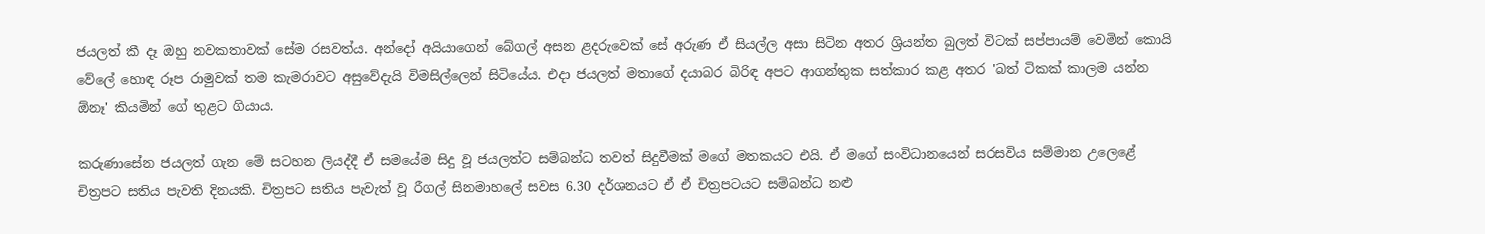ජයලත් කී දෑ ඔහු නවකතාවක් සේම රසවත්ය. අන්දෝ අයියාගෙන් බේගල් අසන ළදරුවෙක් සේ අරුණ ඒ සියල්ල අසා සිටින අතර ශ්‍රියන්ත බුලත් විටක් සප්පායම් වෙමින් කොයි වේලේ හොඳ රූප රාමුවක් තම කැමරාවට අසුවේදැයි විමසිල්ලෙන් සිටියේය. එදා ජයලත් මතාගේ දයාබර බිරිඳ අපට ආගන්තුක සත්කාර කළ අතර 'බත් ටිකක් කාලම යන්න ඕනෑ' කියමින් ගේ තුළට ගියාය.

කරුණාසේන ජයලත් ගැන මේ සටහන ලියද්දී ඒ සමයේම සිදු වූ ජයලත්ට සම්බන්ධ තවත් සිදුවීමක් මගේ මතකයට එයි. ඒ මගේ සංවිධානයෙන් සරසවිය සම්මාන උලෙළේ චිත්‍රපට සතිය පැවති දිනයකි. චිත්‍රපට සතිය පැවැත් වූ රීගල් සිනමාහලේ සවස 6.30 දර්ශනයට ඒ ඒ චිත්‍රපටයට සම්බන්ධ නළු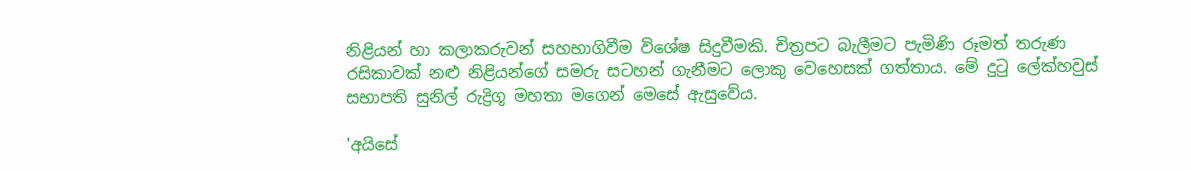නිළියන් හා කලාකරුවන් සහභාගිවීම විශේෂ සිදුවීමකි. චිත්‍රපට බැලීමට පැමිණි රූමත් තරුණ රසිකාවක් නළු නිළියන්ගේ සමරු සටහන් ගැනීමට ලොකු වෙහෙසක් ගත්තාය. මේ දුටු ලේක්හවුස් සභාපති සුනිල් රුද්‍රිගූ මහතා මගෙන් මෙසේ ඇසුවේය.

'අයිසේ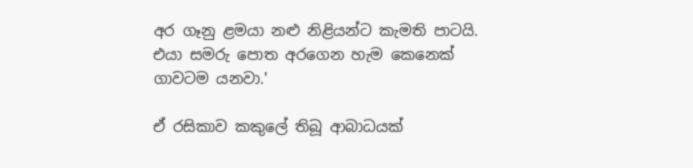අර ගෑනු ළමයා නළු නිළියන්ට කැමති පාටයි. එයා සමරු පොත අරගෙන හැම කෙනෙක් ගාවටම යනවා.'

ඒ රසිකාව කකුලේ තිබූ ආබාධයක්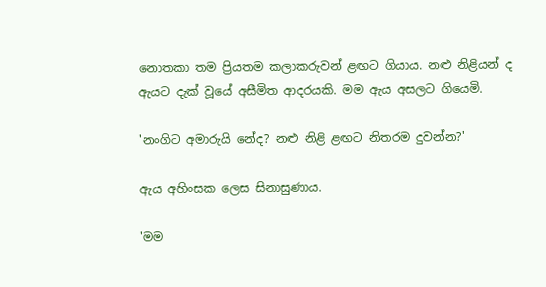නොතකා තම ප්‍රියතම කලාකරුවන් ළඟට ගියාය. නළු නිළියන් ද ඇයට දැක් වූයේ අසීමිත ආදරයකි. මම ඇය අසලට ගියෙමි.

'නංගිට අමාරුයි නේද? නළු නිළි ළඟට නිතරම දුවන්න?'

ඇය අහිංසක ලෙස සිනාසුණාය.

'මම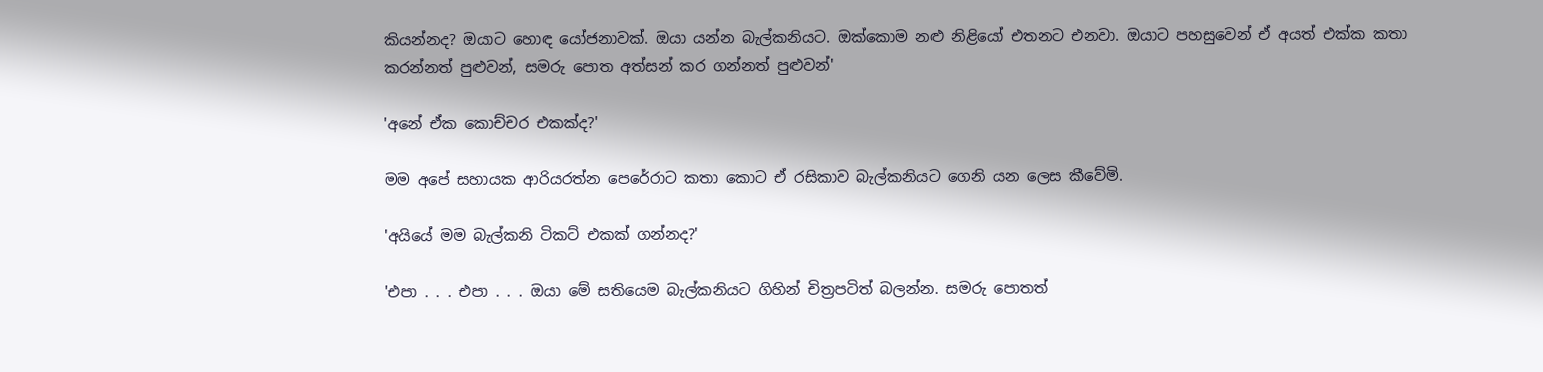කියන්නද? ඔයාට හොඳ යෝජනාවක්. ඔයා යන්න බැල්කනියට. ඔක්කොම නළු නිළියෝ එතනට එනවා. ඔයාට පහසුවෙන් ඒ අයත් එක්ක කතා කරන්නත් පුළුවන්, සමරු පොත අත්සන් කර ගන්නත් පුළුවන්'

'අනේ ඒක කොච්චර එකක්ද?'

මම අපේ සහායක ආරියරත්න පෙරේරාට කතා කොට ඒ රසිකාව බැල්කනියට ගෙනි යන ලෙස කීවේමි.

'අයියේ මම බැල්කනි ටිකට් එකක් ගන්නද?'

'එපා . . . එපා . . . ඔයා මේ සතියෙම බැල්කනියට ගිහින් චිත්‍රපටිත් බලන්න. සමරු පොතත්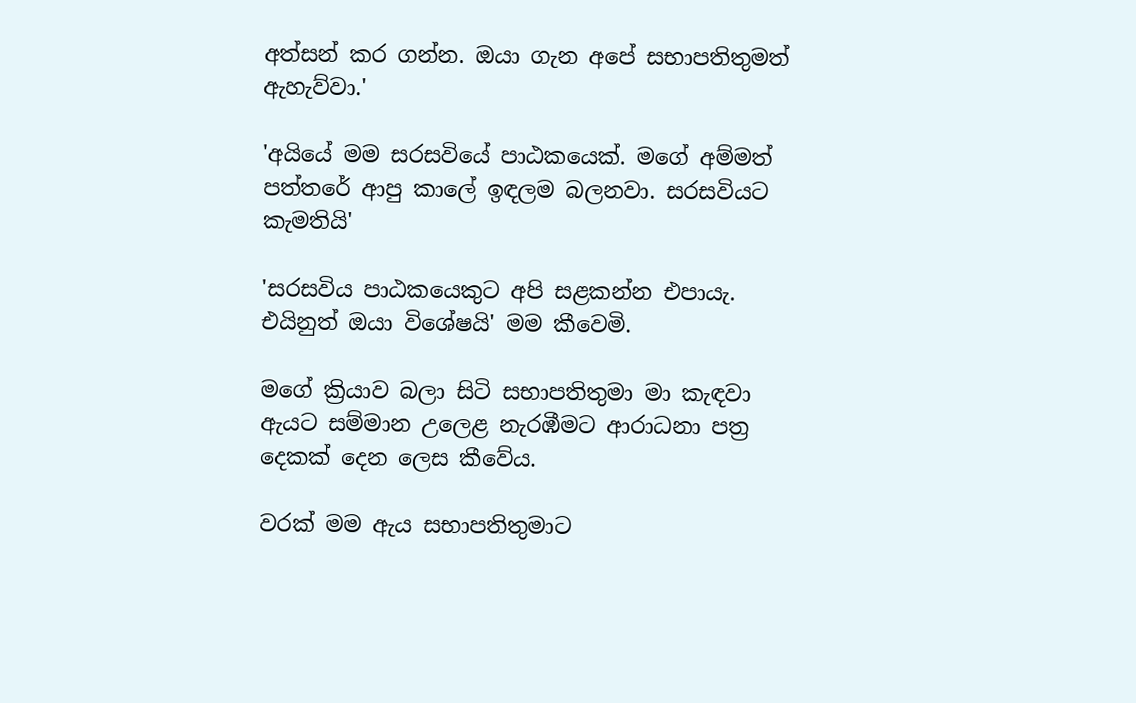අත්සන් කර ගන්න. ඔයා ගැන අපේ සභාපතිතුමත් ඇහැව්වා.'

'අයියේ මම සරසවියේ පාඨකයෙක්. මගේ අම්මත් පත්තරේ ආපු කාලේ ඉඳලම බලනවා. සරසවියට කැමතියි'

'සරසවිය පාඨකයෙකුට අපි සළකන්න එපායැ. එයිනුත් ඔයා විශේෂයි' මම කීවෙමි.

මගේ ක්‍රියාව බලා සිටි සභාපතිතුමා මා කැඳවා ඇයට සම්මාන උලෙළ නැරඹීමට ආරාධනා පත්‍ර දෙකක් දෙන ලෙස කීවේය.

වරක් මම ඇය සභාපතිතුමාට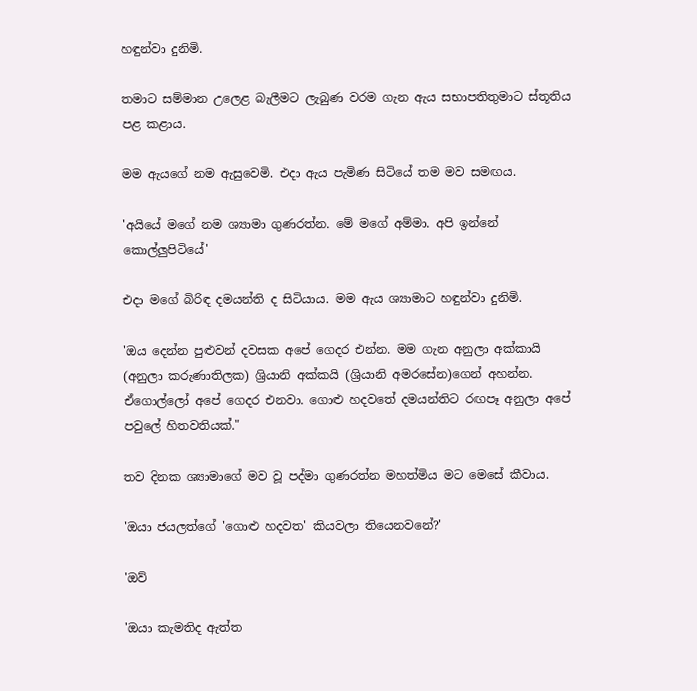හඳුන්වා දුනිමි.

තමාට සම්මාන උලෙළ බැලීමට ලැබුණ වරම ගැන ඇය සභාපතිතුමාට ස්තූතිය පළ කළාය.

මම ඇයගේ නම ඇසුවෙමි. එදා ඇය පැමිණ සිටියේ තම මව සමඟය.

'අයියේ මගේ නම ශ්‍යාමා ගුණරත්න. මේ මගේ අම්මා. අපි ඉන්නේ කොල්ලුපිටියේ'

එදා මගේ බිරිඳ දමයන්ති ද සිටියාය. මම ඇය ශ්‍යාමාට හඳුන්වා දුනිමි.

'ඔය දෙන්න පුළුවන් දවසක අපේ ගෙදර එන්න. මම ගැන අනුලා අක්කායි (අනුලා කරුණාතිලක) ශ්‍රියානි අක්කයි (ශ්‍රියානි අමරසේන)ගෙන් අහන්න. ඒගොල්ලෝ අපේ ගෙදර එනවා. ගොළු හදවතේ දමයන්තිට රඟපෑ අනුලා අපේ පවුලේ හිතවතියක්."

තව දිනක ශ්‍යාමාගේ මව වූ පද්මා ගුණරත්න මහත්මිය මට මෙසේ කීවාය.

'ඔයා ජයලත්ගේ 'ගොළු හදවත' කියවලා තියෙනවනේ?'

'ඔව්

'ඔයා කැමතිද ඇත්ත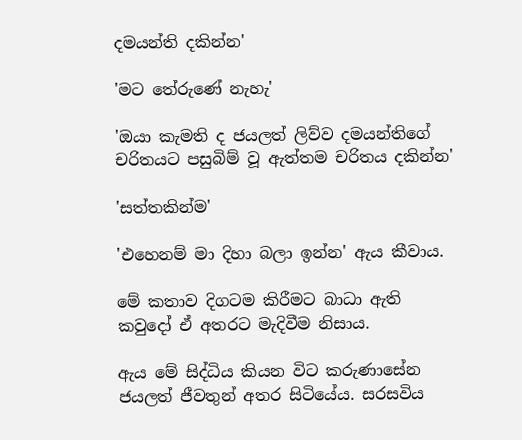දමයන්ති දකින්න'

'මට තේරුණේ නැහැ'

'ඔයා කැමති ද ජයලත් ලිව්ව දමයන්තිගේ චරිතයට පසුබිම් වූ ඇත්තම චරිතය දකින්න'

'සත්තකින්ම'

'එහෙනම් මා දිහා බලා ඉන්න' ඇය කීවාය.

මේ කතාව දිගටම කිරීමට බාධා ඇති කවුදෝ ඒ අතරට මැදිවීම නිසාය.

ඇය මේ සිද්ධිය කියන විට කරුණාසේන ජයලත් ජීවතුන් අතර සිටියේය. සරසවිය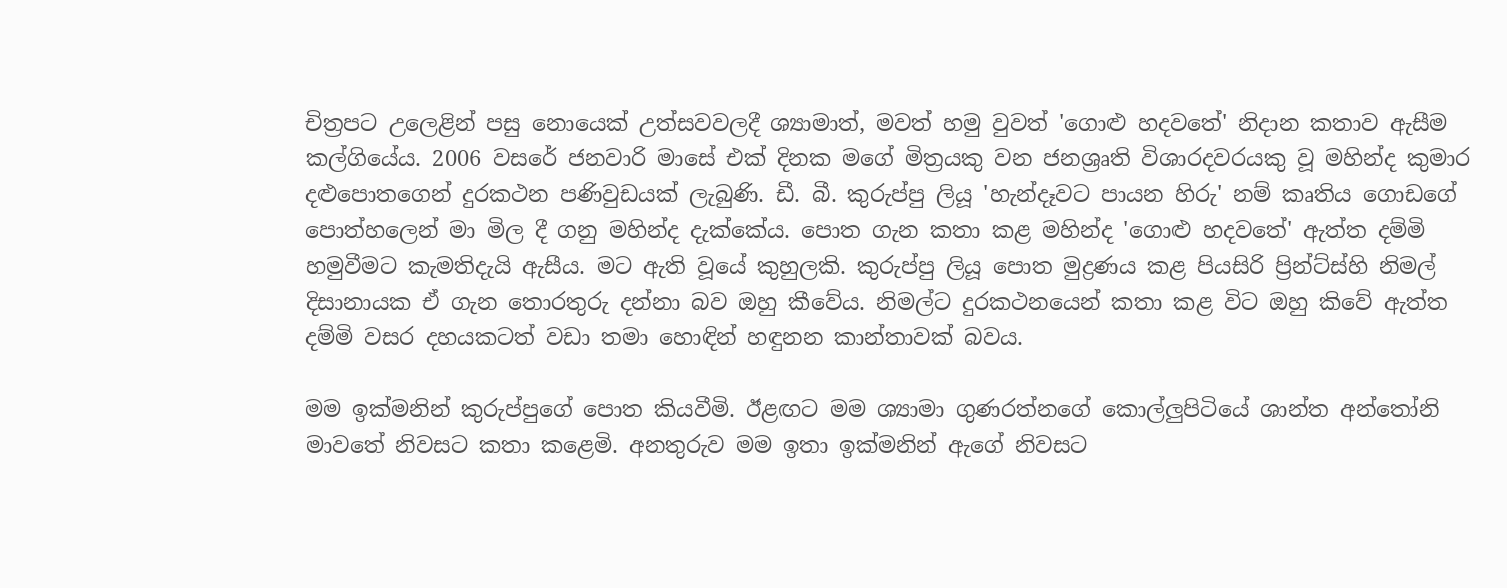චිත්‍රපට උලෙළින් පසු නොයෙක් උත්සවවලදී ශ්‍යාමාත්, මවත් හමු වුවත් 'ගොළු හදවතේ' නිදාන කතාව ඇසීම කල්ගියේය. 2006 වසරේ ජනවාරි මාසේ එක් දිනක මගේ මිත්‍රයකු වන ජනශ්‍රෘති විශාරදවරයකු වූ මහින්ද කුමාර දළුපොතගෙන් දුරකථන පණිවුඩයක් ලැබුණි. ඩී. බී. කුරුප්පු ලියූ 'හැන්දෑවට පායන හිරු' නම් කෘතිය ගොඩගේ පොත්හලෙන් මා මිල දී ගනු මහින්ද දැක්කේය. පොත ගැන කතා කළ මහින්ද 'ගොළු හදවතේ' ඇත්ත දම්මි හමුවීමට කැමතිදැයි ඇසීය. මට ඇති වූයේ කුහුලකි. කුරුප්පු ලියූ පොත මුද්‍රණය කළ පියසිරි ප්‍රින්ට්ස්හි නිමල් දිසානායක ඒ ගැන තොරතුරු දන්නා බව ඔහු කීවේය. නිමල්ට දුරකථනයෙන් කතා කළ විට ඔහු කිවේ ඇත්ත දම්මි වසර දහයකටත් වඩා තමා හොඳින් හඳුනන කාන්තාවක් බවය.

මම ඉක්මනින් කුරුප්පුගේ පොත කියවීමි. ඊළඟට මම ශ්‍යාමා ගුණරත්නගේ කොල්ලුපිටියේ ශාන්ත අන්තෝනි මාවතේ නිවසට කතා කළෙමි. අනතුරුව මම ඉතා ඉක්මනින් ඇගේ නිවසට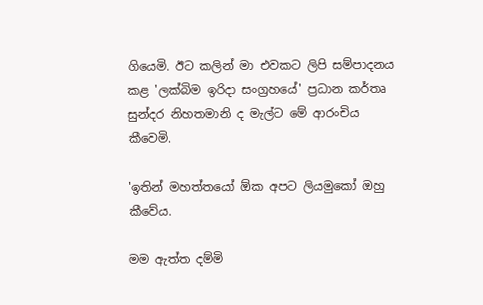ගියෙමි. ඊට කලින් මා එවකට ලිපි සම්පාදනය කළ 'ලක්බිම ඉරිදා සංග්‍රහයේ' ප්‍රධාන කර්තෘ සුන්දර නිහතමානි ද මැල්ට මේ ආරංචිය කීවෙමි.

'ඉතින් මහත්තයෝ ඕක අපට ලියමුකෝ ඔහු කීවේය.

මම ඇත්ත දම්මි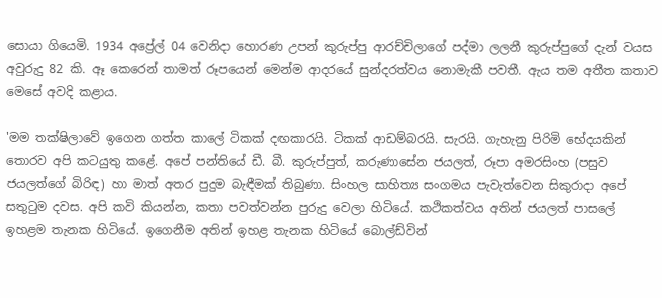සොයා ගියෙමි. 1934 අප්‍රේල් 04 වෙනිදා හොරණ උපන් කුරුප්පු ආරච්චිලාගේ පද්මා ලලනී කුරුප්පුගේ දැන් වයස අවුරුදු 82 කි. ඈ කෙරෙන් තාමත් රූපයෙන් මෙන්ම ආදරයේ සුන්දරත්වය නොමැකී පවතී. ඇය තම අතීත කතාව මෙසේ අවදි කළාය.

'මම තක්ෂිලාවේ ඉගෙන ගත්ත කාලේ ටිකක් දඟකාරයි. ටිකක් ආඩම්බරයි. සැරයි. ගැහැනු පිරිමි භේදයකින් තොරව අපි කටයුතු කළේ. අපේ පන්තියේ ඩී. බී. කුරුප්පුත්, කරුණාසේන ජයලත්, රූපා අමරසිංහ (පසුව ජයලත්ගේ බිරිඳ) හා මාත් අතර පුදුම බැඳීමක් තිබුණා. සිංහල සාහිත්‍ය සංගමය පැවැත්වෙන සිකුරාදා අපේ සතුටුම දවස. අපි කවි කියන්න, කතා පවත්වන්න පුරුදු වෙලා හිටියේ. කථිකත්වය අතින් ජයලත් පාසලේ ඉහළම තැනක හිටියේ. ඉගෙනීම අතින් ඉහළ තැනක හිටියේ බොල්ඩ්වින්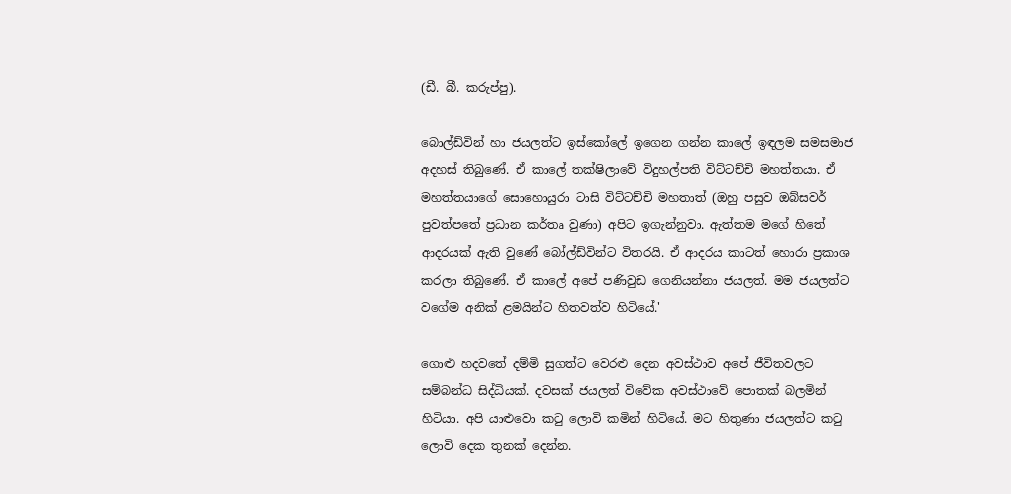(ඩී. බී. කරුප්පු).

බොල්ඩ්වින් හා ජයලත්ට ඉස්කෝලේ ඉගෙන ගන්න කාලේ ඉඳලම සමසමාජ අදහස් තිබුණේ. ඒ කාලේ තක්ෂිලාවේ විදුහල්පති විට්ටච්චි මහත්තයා. ඒ මහත්තයාගේ සොහොයුරා ටාසි විට්ටච්චි මහතාත් (ඔහු පසුව ඔබ්සවර් පුවත්පතේ ප්‍රධාන කර්තෘ වුණා) අපිට ඉගැන්නුවා. ඇත්තම මගේ හිතේ ආදරයක් ඇති වුණේ බෝල්ඩ්වින්ට විතරයි. ඒ ආදරය කාටත් හොරා ප්‍රකාශ කරලා තිබුණේ. ඒ කාලේ අපේ පණිවුඩ ගෙනියන්නා ජයලත්. මම ජයලත්ට වගේම අනික් ළමයින්ට හිතවත්ව හිටියේ.'

ගොළු හදවතේ දම්මි සුගත්ට වෙරළු දෙන අවස්ථාව අපේ ජීවිතවලට සම්බන්ධ සිද්ධියක්. දවසක් ජයලත් විවේක අවස්ථාවේ පොතක් බලමින් හිටියා. අපි යාළුවො කටු ලොවි කමින් හිටියේ. මට හිතුණා ජයලත්ට කටු ලොවි දෙක තුනක් දෙන්න.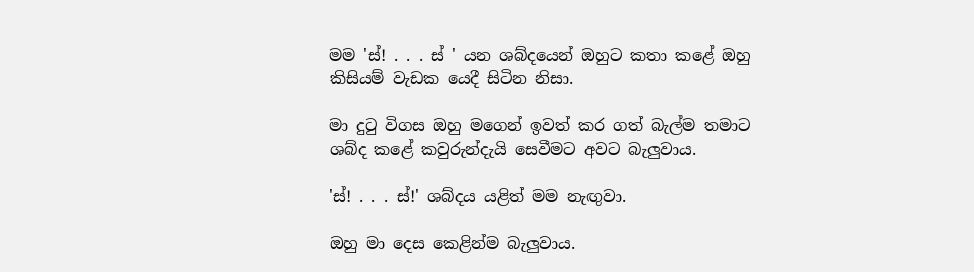මම 'ස්! . . . ස් ' යන ශබ්දයෙන් ඔහුට කතා කළේ ඔහු කිසියම් වැඩක යෙදී සිටින නිසා.

මා දුටු විගස ඔහු මගෙන් ඉවත් කර ගත් බැල්ම තමාට ශබ්ද කළේ කවුරුන්දැයි සෙවීමට අවට බැලුවාය.

'ස්! . . . ස්!' ශබ්දය යළිත් මම නැඟුවා.

ඔහු මා දෙස කෙළින්ම බැලුවාය.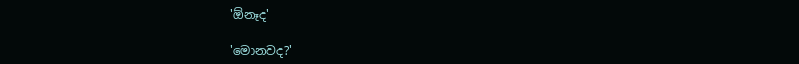'ඕනෑද'

'මොනවද?'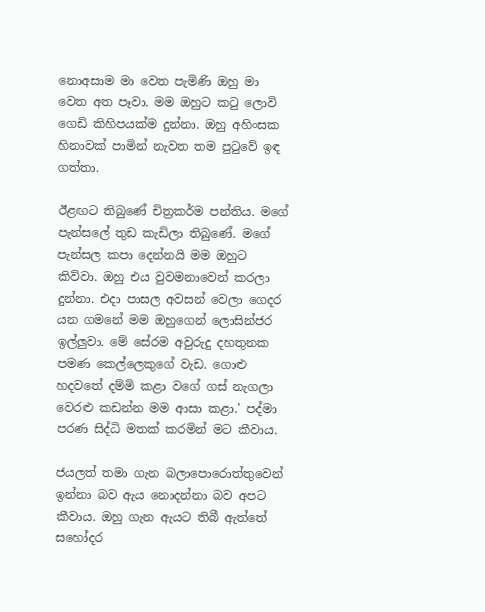නොඅසාම මා වෙත පැමිණි ඔහු මා වෙත අත පෑවා. මම ඔහුට කටු ලොවි ගෙඩි කිහිපයක්ම දුන්නා. ඔහු අහිංසක හිනාවක් පාමින් නැවත තම පුටුවේ ඉඳ ගත්තා.

ඊළඟට තිබුණේ චිත්‍රකර්ම පන්තිය. මගේ පැන්සලේ තුඩ කැඩිලා තිබුණේ. මගේ පැන්සල කපා දෙන්නයි මම ඔහුට කිව්වා. ඔහු එය වුවමනාවෙන් කරලා දුන්නා. එදා පාසල අවසන් වෙලා ගෙදර යන ගමනේ මම ඔහුගෙන් ලොසින්ජර ඉල්ලුවා. මේ සේරම අවුරුදු දහතුනක පමණ කෙල්ලෙකුගේ වැඩ. ගොළු හදවතේ දම්මි කළා වගේ ගස් නැගලා වෙරළු කඩන්න මම ආසා කළා.' පද්මා පරණ සිද්ධි මතක් කරමින් මට කීවාය.

ජයලත් තමා ගැන බලාපොරොත්තුවෙන් ඉන්නා බව ඇය නොදන්නා බව අපට කීවාය. ඔහු ගැන ඇයට තිබී ඇත්තේ සහෝදර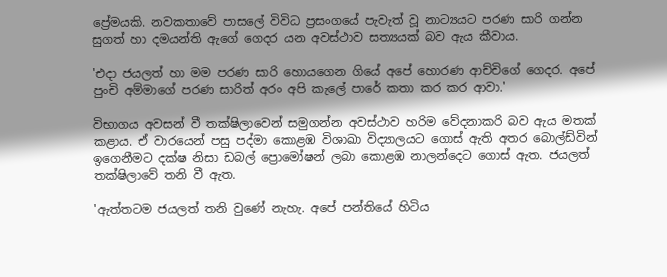ප්‍රේමයකි. නවකතාවේ පාසලේ විවිධ ප්‍රසංගයේ පැවැත් වූ නාට්‍යයට පරණ සාරි ගන්න සුගත් හා දමයන්ති ඇගේ ගෙදර යන අවස්ථාව සත්‍යයක් බව ඇය කීවාය.

'එදා ජයලත් හා මම පරණ සාරි හොයගෙන ගියේ අපේ හොරණ ආච්චිගේ ගෙදර. අපේ පුංචි අම්මාගේ පරණ සාරිත් අරං අපි කැලේ පාරේ කතා කර කර ආවා.'

විභාගය අවසන් වී තක්ෂිලාවෙන් සමුගන්න අවස්ථාව හරිම වේදනාකරි බව ඇය මතක් කළාය. ඒ වාරයෙන් පසු පද්මා කොළඹ විශාඛා විද්‍යාලයට ගොස් ඇති අතර බොල්ඩ්වින් ඉගෙනීමට දක්ෂ නිසා ඩබල් ප්‍රොමෝෂන් ලබා කොළඹ නාලන්දෙට ගොස් ඇත. ජයලත් තක්ෂිලාවේ තනි වී ඇත.

'ඇත්තටම ජයලත් තනි වුණේ නැහැ. අපේ පන්තියේ හිටිය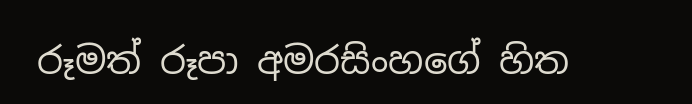රූමත් රූපා අමරසිංහගේ හිත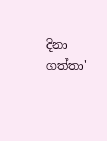දිනා ගත්තා'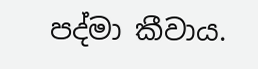පද්මා කීවාය.